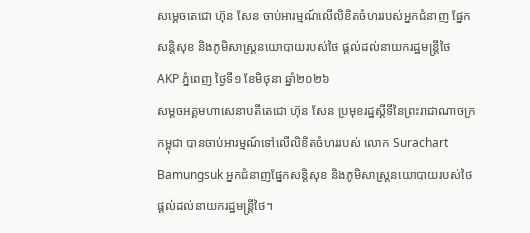សម្ដេចតេជោ ហ៊ុន សែន ចាប់អារម្មណ៍លើលិខិតចំហររបស់អ្នកជំនាញ ផ្នែកសន្តិសុខ និងភូមិសាស្ត្រនយោបាយរបស់ថៃ ផ្ដល់ដល់នាយករដ្ឋមន្ត្រីថៃ
AKP ភ្នំពេញ ថ្ងៃទី១ ខែមិថុនា ឆ្នាំ២០២៦
សម្ដចអគ្គមហាសេនាបតីតេជោ ហ៊ុន សែន ប្រមុខរដ្ឋស្ដីទីនៃព្រះរាជាណាចក្រកម្ពុជា បានចាប់អារម្មណ៍ទៅលើលិខិតចំហររបស់ លោក Surachart Bamungsuk អ្នកជំនាញផ្នែកសន្តិសុខ និងភូមិសាស្ត្រនយោបាយរបស់ថៃ ផ្ដល់ដល់នាយករដ្ឋមន្ត្រីថៃ។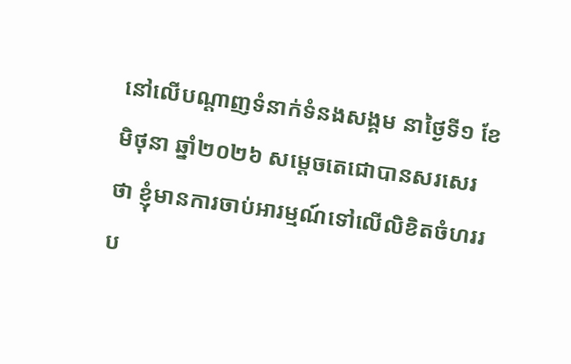នៅលើបណ្ដាញទំនាក់ទំនងសង្គម នាថ្ងៃទី១ ខែមិថុនា ឆ្នាំ២០២៦ សម្ដេចតេជោបានសរសេរថា ខ្ញុំមានការចាប់អារម្មណ៍ទៅលើលិខិតចំហររប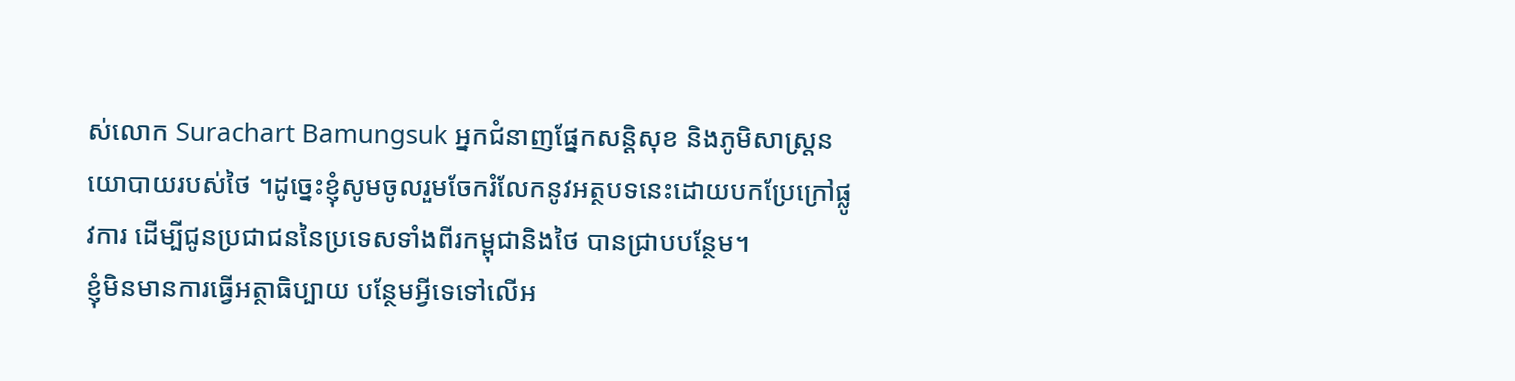ស់លោក Surachart Bamungsuk អ្នកជំនាញផ្នែកសន្តិសុខ និងភូមិសាស្ត្រនយោបាយរបស់ថៃ ។ដូច្នេះខ្ញុំសូមចូលរួមចែករំលែកនូវអត្ថបទនេះដោយបកប្រែក្រៅផ្លូវការ ដើម្បីជូនប្រជាជននៃប្រទេសទាំងពីរកម្ពុជានិងថៃ បានជ្រាបបន្ថែម។
ខ្ញុំមិនមានការធ្វើអត្ថាធិប្បាយ បន្ថែមអ្វីទេទៅលើអ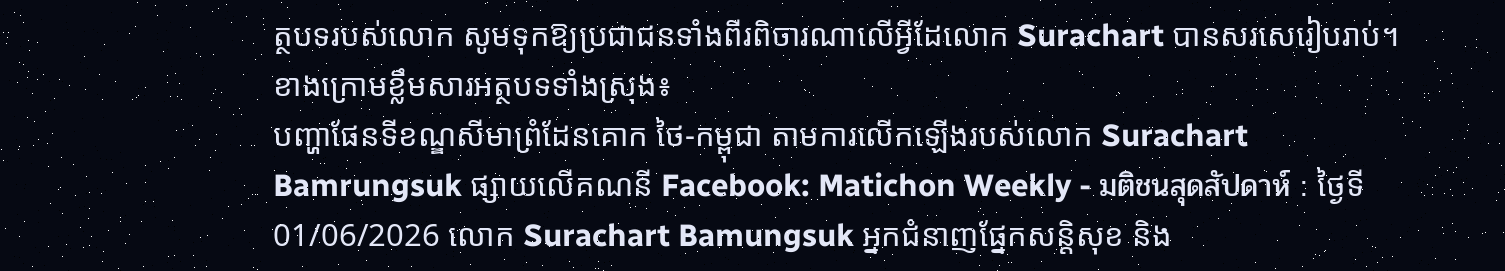ត្ថបទរបស់លោក សូមទុកឱ្យប្រជាជនទាំងពីរពិចារណាលើអ្វីដែលោក Surachart បានសរសេរៀបរាប់។ ខាងក្រោមខ្លឹមសារអត្ថបទទាំងស្រុង៖
បញ្ហាផែនទីខណ្ឌសីមាព្រំដែនគោក ថៃ-កម្ពុជា តាមការលើកឡើងរបស់លោក Surachart Bamrungsuk ផ្សាយលើគណនី Facebook: Matichon Weekly - มติชนสุดสัปดาห์ : ថ្ងៃទី 01/06/2026 លោក Surachart Bamungsuk អ្នកជំនាញផ្នែកសន្តិសុខ និង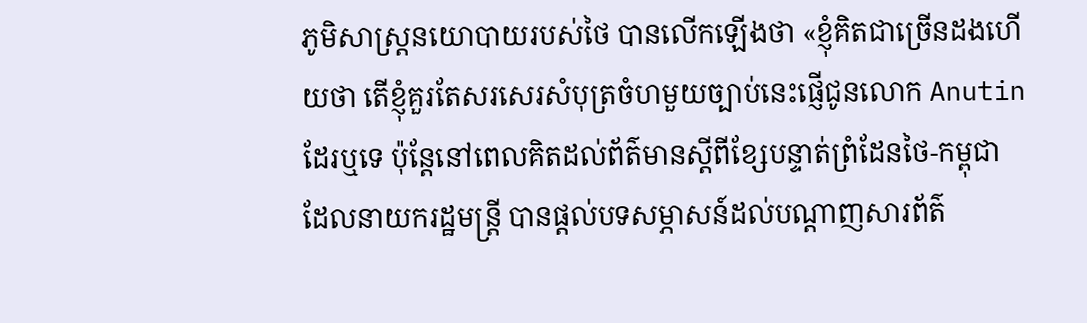ភូមិសាស្ត្រនយោបាយរបស់ថៃ បានលើកឡើងថា «ខ្ញុំគិតជាច្រើនដងហើយថា តើខ្ញុំគួរតែសរសេរសំបុត្រចំហមួយច្បាប់នេះផ្ញើជូនលោក Anutin ដែរឬទេ ប៉ុន្តែនៅពេលគិតដល់ព័ត៌មានស្តីពីខ្សែបន្ទាត់ព្រំដែនថៃ-កម្ពុជា ដែលនាយករដ្ឋមន្ត្រី បានផ្តល់បទសម្ភាសន៍ដល់បណ្តាញសារព័ត៌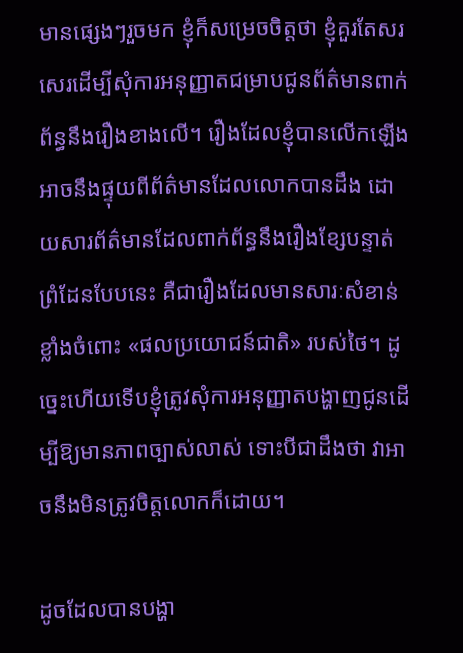មានផ្សេងៗរួចមក ខ្ញុំក៏សម្រេចចិត្តថា ខ្ញុំគួរតែសរសេរដើម្បីសុំការអនុញ្ញាតជម្រាបជូនព័ត៌មានពាក់ព័ន្ធនឹងរឿងខាងលើ។ រឿងដែលខ្ញុំបានលើកឡើង អាចនឹងផ្ទុយពីព័ត៌មានដែលលោកបានដឹង ដោយសារព័ត៌មានដែលពាក់ព័ន្ធនឹងរឿងខ្សែបន្ទាត់ព្រំដែនបែបនេះ គឺជារឿងដែលមានសារៈសំខាន់ខ្លាំងចំពោះ «ផលប្រយោជន៍ជាតិ» របស់ថៃ។ ដូច្នេះហើយទើបខ្ញុំត្រូវសុំការអនុញ្ញាតបង្ហាញជូនដើម្បីឱ្យមានភាពច្បាស់លាស់ ទោះបីជាដឹងថា វាអាចនឹងមិនត្រូវចិត្តលោកក៏ដោយ។

ដូចដែលបានបង្ហា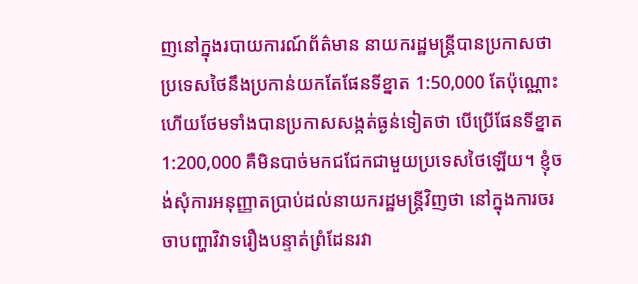ញនៅក្នុងរបាយការណ៍ព័ត៌មាន នាយករដ្ឋមន្ត្រីបានប្រកាសថា ប្រទេសថៃនឹងប្រកាន់យកតែផែនទីខ្នាត 1:50,000 តែប៉ុណ្ណោះ ហើយថែមទាំងបានប្រកាសសង្កត់ធ្ងន់ទៀតថា បើប្រើផែនទីខ្នាត 1:200,000 គឺមិនបាច់មកជជែកជាមួយប្រទេសថៃឡើយ។ ខ្ញុំចង់សុំការអនុញ្ញាតប្រាប់ដល់នាយករដ្ឋមន្ត្រីវិញថា នៅក្នុងការចរចាបញ្ហាវិវាទរឿងបន្ទាត់ព្រំដែនរវា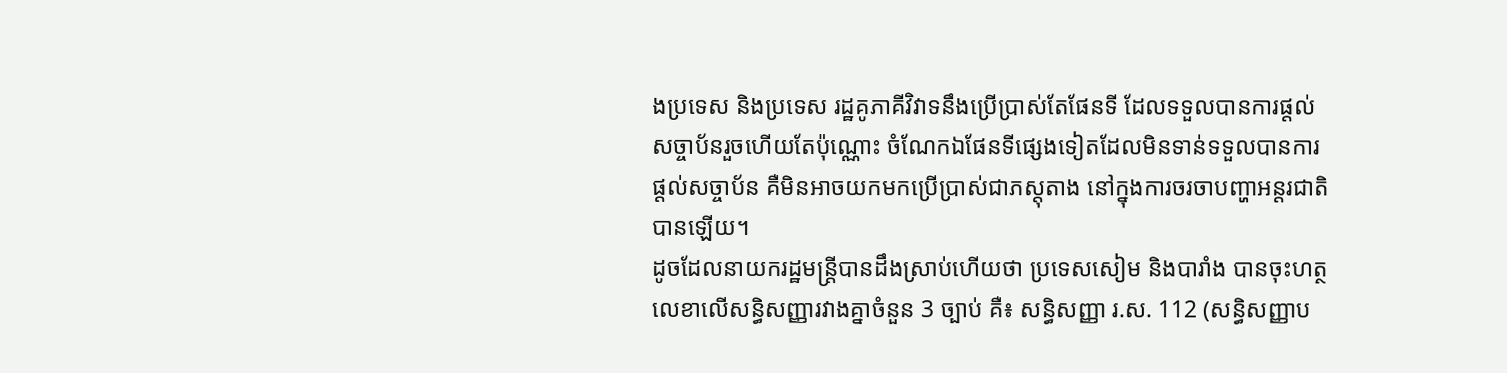ងប្រទេស និងប្រទេស រដ្ឋគូភាគីវិវាទនឹងប្រើប្រាស់តែផែនទី ដែលទទួលបានការផ្តល់សច្ចាប័នរួចហើយតែប៉ុណ្ណោះ ចំណែកឯផែនទីផ្សេងទៀតដែលមិនទាន់ទទួលបានការផ្តល់សច្ចាប័ន គឺមិនអាចយកមកប្រើប្រាស់ជាភស្តុតាង នៅក្នុងការចរចាបញ្ហាអន្តរជាតិបានឡើយ។
ដូចដែលនាយករដ្ឋមន្ត្រីបានដឹងស្រាប់ហើយថា ប្រទេសសៀម និងបារាំង បានចុះហត្ថលេខាលើសន្ធិសញ្ញារវាងគ្នាចំនួន 3 ច្បាប់ គឺ៖ សន្ធិសញ្ញា រ.ស. 112 (សន្ធិសញ្ញាប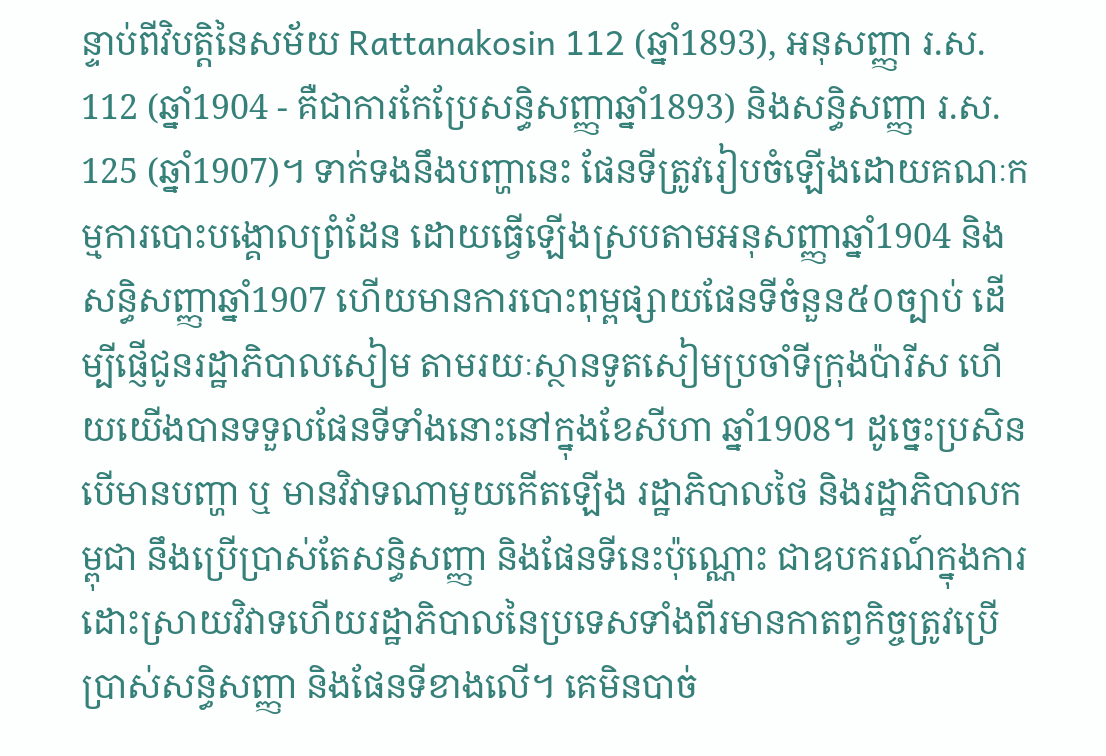ន្ទាប់ពីវិបត្តិនៃសម័យ Rattanakosin 112 (ឆ្នាំ1893), អនុសញ្ញា រ.ស. 112 (ឆ្នាំ1904 - គឺជាការកែប្រែសន្ធិសញ្ញាឆ្នាំ1893) និងសន្ធិសញ្ញា រ.ស. 125 (ឆ្នាំ1907)។ ទាក់ទងនឹងបញ្ហានេះ ផែនទីត្រូវរៀបចំឡើងដោយគណៈកម្មការបោះបង្គោលព្រំដែន ដោយធ្វើឡើងស្របតាមអនុសញ្ញាឆ្នាំ1904 និងសន្ធិសញ្ញាឆ្នាំ1907 ហើយមានការបោះពុម្ពផ្សាយផែនទីចំនួន៥០ច្បាប់ ដើម្បីផ្ញើជូនរដ្ឋាភិបាលសៀម តាមរយៈស្ថានទូតសៀមប្រចាំទីក្រុងប៉ារីស ហើយយើងបានទទួលផែនទីទាំងនោះនៅក្នុងខែសីហា ឆ្នាំ1908។ ដូច្នេះប្រសិនបើមានបញ្ហា ឬ មានវិវាទណាមួយកើតឡើង រដ្ឋាភិបាលថៃ និងរដ្ឋាភិបាលកម្ពុជា នឹងប្រើប្រាស់តែសន្ធិសញ្ញា និងផែនទីនេះប៉ុណ្ណោះ ជាឧបករណ៍ក្នុងការដោះស្រាយវិវាទហើយរដ្ឋាភិបាលនៃប្រទេសទាំងពីរមានកាតព្វកិច្ចត្រូវប្រើប្រាស់សន្ធិសញ្ញា និងផែនទីខាងលើ។ គេមិនបាច់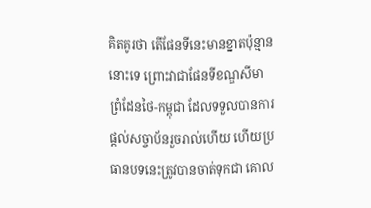គិតគូរថា តើផែនទីនេះមានខ្នាតប៉ុន្មាននោះទេ ព្រោះវាជាផែនទីខណ្ឌសីមាព្រំដែនថៃ-កម្ពុជា ដែលទទួលបានការផ្តល់សច្ចាប័នរួចរាល់ហើយ ហើយប្រធានបទនេះត្រូវបានចាត់ទុកជា គោល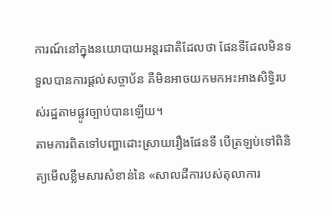ការណ៍នៅក្នុងនយោបាយអន្តរជាតិដែលថា ផែនទីដែលមិនទទួលបានការផ្តល់សច្ចាប័ន គឺមិនអាចយកមកអះអាងសិទ្ធិរបស់រដ្ឋតាមផ្លូវច្បាប់បានឡើយ។
តាមការពិតទៅបញ្ហាដោះស្រាយរឿងផែនទី បើត្រឡប់ទៅពិនិត្យមើលខ្លឹមសារសំខាន់នៃ «សាលដីការបស់តុលាការ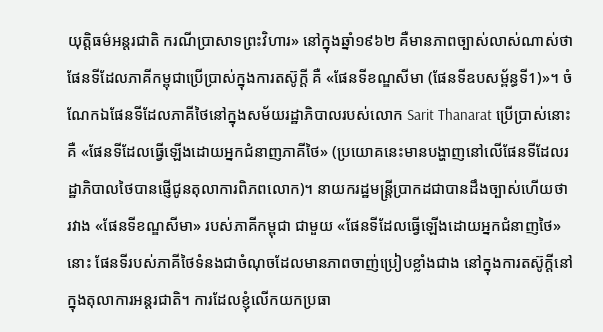យុត្តិធម៌អន្តរជាតិ ករណីប្រាសាទព្រះវិហារ» នៅក្នុងឆ្នាំ១៩៦២ គឺមានភាពច្បាស់លាស់ណាស់ថា ផែនទីដែលភាគីកម្ពុជាប្រើប្រាស់ក្នុងការតស៊ូក្តី គឺ «ផែនទីខណ្ឌសីមា (ផែនទីឧបសម្ព័ន្ធទី1)»។ ចំណែកឯផែនទីដែលភាគីថៃនៅក្នុងសម័យរដ្ឋាភិបាលរបស់លោក Sarit Thanarat ប្រើប្រាស់នោះ គឺ «ផែនទីដែលធ្វើឡើងដោយអ្នកជំនាញភាគីថៃ» (ប្រយោគនេះមានបង្ហាញនៅលើផែនទីដែលរដ្ឋាភិបាលថៃបានផ្ញើជូនតុលាការពិភពលោក)។ នាយករដ្ឋមន្ត្រីប្រាកដជាបានដឹងច្បាស់ហើយថា រវាង «ផែនទីខណ្ឌសីមា» របស់ភាគីកម្ពុជា ជាមួយ «ផែនទីដែលធ្វើឡើងដោយអ្នកជំនាញថៃ» នោះ ផែនទីរបស់ភាគីថៃទំនងជាចំណុចដែលមានភាពចាញ់ប្រៀបខ្លាំងជាង នៅក្នុងការតស៊ូក្តីនៅក្នុងតុលាការអន្តរជាតិ។ ការដែលខ្ញុំលើកយកប្រធា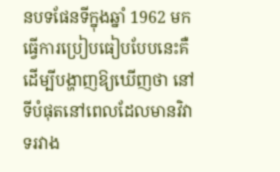នបទផែនទីក្នុងឆ្នាំ 1962 មកធ្វើការប្រៀបធៀបបែបនេះគឺដើម្បីបង្ហាញឱ្យឃើញថា នៅទីបំផុតនៅពេលដែលមានវិវាទរវាង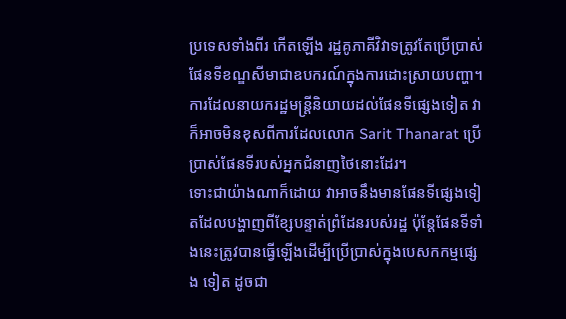ប្រទេសទាំងពីរ កើតឡើង រដ្ឋគូភាគីវិវាទត្រូវតែប្រើប្រាស់ផែនទីខណ្ឌសីមាជាឧបករណ៍ក្នុងការដោះស្រាយបញ្ហា។ ការដែលនាយករដ្ឋមន្ត្រីនិយាយដល់ផែនទីផ្សេងទៀត វាក៏អាចមិនខុសពីការដែលលោក Sarit Thanarat ប្រើប្រាស់ផែនទីរបស់អ្នកជំនាញថៃនោះដែរ។
ទោះជាយ៉ាងណាក៏ដោយ វាអាចនឹងមានផែនទីផ្សេងទៀតដែលបង្ហាញពីខ្សែបន្ទាត់ព្រំដែនរបស់រដ្ឋ ប៉ុន្តែផែនទីទាំងនេះត្រូវបានធ្វើឡើងដើម្បីប្រើប្រាស់ក្នុងបេសកកម្មផ្សេង ទៀត ដូចជា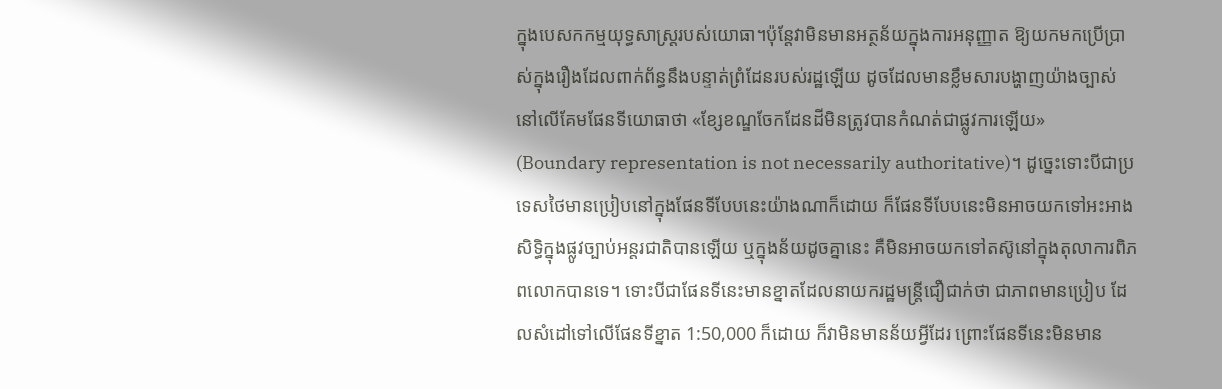ក្នុងបេសកកម្មយុទ្ធសាស្ត្ររបស់យោធា។ប៉ុន្តែវាមិនមានអត្ថន័យក្នុងការអនុញ្ញាត ឱ្យយកមកប្រើប្រាស់ក្នុងរឿងដែលពាក់ព័ន្ធនឹងបន្ទាត់ព្រំដែនរបស់រដ្ឋឡើយ ដូចដែលមានខ្លឹមសារបង្ហាញយ៉ាងច្បាស់នៅលើគែមផែនទីយោធាថា «ខ្សែខណ្ឌចែកដែនដីមិនត្រូវបានកំណត់ជាផ្លូវការឡើយ» (Boundary representation is not necessarily authoritative)។ ដូច្នេះទោះបីជាប្រទេសថៃមានប្រៀបនៅក្នុងផែនទីបែបនេះយ៉ាងណាក៏ដោយ ក៏ផែនទីបែបនេះមិនអាចយកទៅអះអាងសិទ្ធិក្នុងផ្លូវច្បាប់អន្តរជាតិបានឡើយ ឬក្នុងន័យដូចគ្នានេះ គឺមិនអាចយកទៅតស៊ូនៅក្នុងតុលាការពិភពលោកបានទេ។ ទោះបីជាផែនទីនេះមានខ្នាតដែលនាយករដ្ឋមន្ត្រីជឿជាក់ថា ជាភាពមានប្រៀប ដែលសំដៅទៅលើផែនទីខ្នាត 1:50,000 ក៏ដោយ ក៏វាមិនមានន័យអ្វីដែរ ព្រោះផែនទីនេះមិនមាន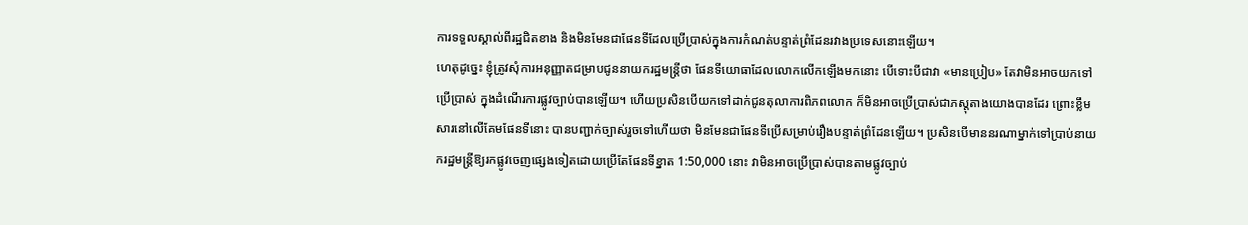ការទទួលស្គាល់ពីរដ្ឋជិតខាង និងមិនមែនជាផែនទីដែលប្រើប្រាស់ក្នុងការកំណត់បន្ទាត់ព្រំដែនរវាងប្រទេសនោះឡើយ។
ហេតុដូច្នេះ ខ្ញុំត្រូវសុំការអនុញ្ញាតជម្រាបជូននាយករដ្ឋមន្ត្រីថា ផែនទីយោធាដែលលោកលើកឡើងមកនោះ បើទោះបីជាវា «មានប្រៀប» តែវាមិនអាចយកទៅប្រើប្រាស់ ក្នុងដំណើរការផ្លូវច្បាប់បានឡើយ។ ហើយប្រសិនបើយកទៅដាក់ជូនតុលាការពិភពលោក ក៏មិនអាចប្រើប្រាស់ជាភស្តុតាងយោងបានដែរ ព្រោះខ្លឹមសារនៅលើគែមផែនទីនោះ បានបញ្ជាក់ច្បាស់រួចទៅហើយថា មិនមែនជាផែនទីប្រើសម្រាប់រឿងបន្ទាត់ព្រំដែនឡើយ។ ប្រសិនបើមាននរណាម្នាក់ទៅប្រាប់នាយករដ្ឋមន្ត្រីឱ្យរកផ្លូវចេញផ្សេងទៀតដោយប្រើតែផែនទីខ្នាត 1:50,000 នោះ វាមិនអាចប្រើប្រាស់បានតាមផ្លូវច្បាប់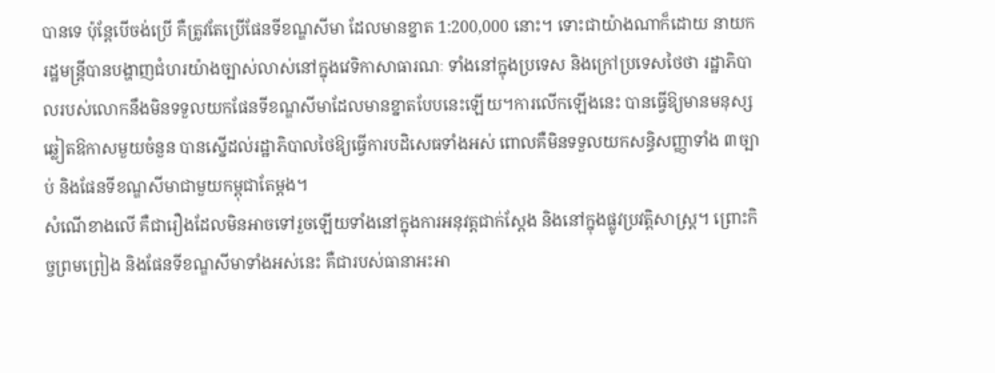បានទេ ប៉ុន្តែបើចង់ប្រើ គឺត្រូវតែប្រើផែនទីខណ្ឌសីមា ដែលមានខ្នាត 1:200,000 នោះ។ ទោះជាយ៉ាងណាក៏ដោយ នាយករដ្ឋមន្ត្រីបានបង្ហាញជំហរយ៉ាងច្បាស់លាស់នៅក្នុងវេទិកាសាធារណៈ ទាំងនៅក្នុងប្រទេស និងក្រៅប្រទេសថៃថា រដ្ឋាភិបាលរបស់លោកនឹងមិនទទួលយកផែនទីខណ្ឌសីមាដែលមានខ្នាតបែបនេះឡើយ។ការលើកឡើងនេះ បានធ្វើឱ្យមានមនុស្សឆ្លៀតឱកាសមួយចំនួន បានស្នើដល់រដ្ឋាភិបាលថៃឱ្យធ្វើការបដិសេធទាំងអស់ ពោលគឺមិនទទួលយកសន្ធិសញ្ញាទាំង ៣ច្បាប់ និងផែនទីខណ្ឌសីមាជាមួយកម្ពុជាតែម្តង។
សំណើខាងលើ គឺជារឿងដែលមិនអាចទៅរួចឡើយទាំងនៅក្នុងការអនុវត្តជាក់ស្តែង និងនៅក្នុងផ្លូវប្រវត្តិសាស្ត្រ។ ព្រោះកិច្ចព្រមព្រៀង និងផែនទីខណ្ឌសីមាទាំងអស់នេះ គឺជារបស់ធានាអះអា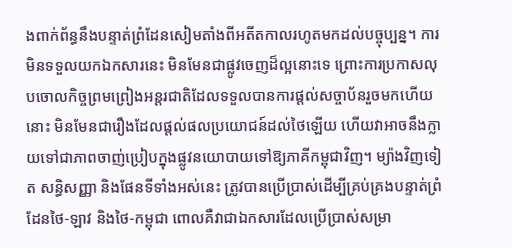ងពាក់ព័ន្ធនឹងបន្ទាត់ព្រំដែនសៀមតាំងពីអតីតកាលរហូតមកដល់បច្ចុប្បន្ន។ ការមិនទទួលយកឯកសារនេះ មិនមែនជាផ្លូវចេញដ៏ល្អនោះទេ ព្រោះការប្រកាសលុបចោលកិច្ចព្រមព្រៀងអន្តរជាតិដែលទទួលបានការផ្តល់សច្ចាប័នរួចមកហើយនោះ មិនមែនជារឿងដែលផ្តល់ផលប្រយោជន៍ដល់ថៃឡើយ ហើយវាអាចនឹងក្លាយទៅជាភាពចាញ់ប្រៀបក្នុងផ្លូវនយោបាយទៅឱ្យភាគីកម្ពុជាវិញ។ ម្យ៉ាងវិញទៀត សន្ធិសញ្ញា និងផែនទីទាំងអស់នេះ ត្រូវបានប្រើប្រាស់ដើម្បីគ្រប់គ្រងបន្ទាត់ព្រំដែនថៃ-ឡាវ និងថៃ-កម្ពុជា ពោលគឺវាជាឯកសារដែលប្រើប្រាស់សម្រា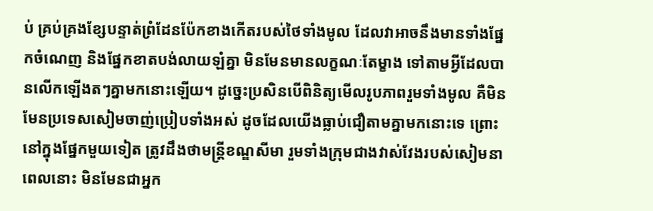ប់ គ្រប់គ្រងខ្សែបន្ទាត់ព្រំដែនប៉ែកខាងកើតរបស់ថៃទាំងមូល ដែលវាអាចនឹងមានទាំងផ្នែកចំណេញ និងផ្នែកខាតបង់លាយឡំគ្នា មិនមែនមានលក្ខណៈតែម្ខាង ទៅតាមអ្វីដែលបានលើកឡើងតៗគ្នាមកនោះឡើយ។ ដូច្នេះប្រសិនបើពិនិត្យមើលរូបភាពរួមទាំងមូល គឺមិនមែនប្រទេសសៀមចាញ់ប្រៀបទាំងអស់ ដូចដែលយើងធ្លាប់ជឿតាមគ្នាមកនោះទេ ព្រោះនៅក្នុងផ្នែកមួយទៀត ត្រូវដឹងថាមន្ត្រីខណ្ឌសីមា រួមទាំងក្រុមជាងវាស់វែងរបស់សៀមនាពេលនោះ មិនមែនជាអ្នក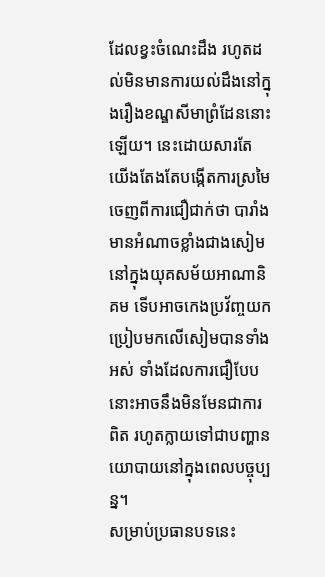ដែលខ្វះចំណេះដឹង រហូតដល់មិនមានការយល់ដឹងនៅក្នុងរឿងខណ្ឌសីមាព្រំដែននោះឡើយ។ នេះដោយសារតែយើងតែងតែបង្កើតការស្រមៃចេញពីការជឿជាក់ថា បារាំងមានអំណាចខ្លាំងជាងសៀមនៅក្នុងយុគសម័យអាណានិគម ទើបអាចកេងប្រវ័ញ្ចយកប្រៀបមកលើសៀមបានទាំងអស់ ទាំងដែលការជឿបែបនោះអាចនឹងមិនមែនជាការពិត រហូតក្លាយទៅជាបញ្ហានយោបាយនៅក្នុងពេលបច្ចុប្បន្ន។
សម្រាប់ប្រធានបទនេះ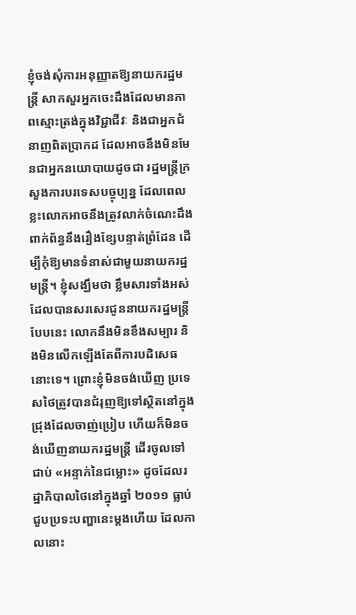ខ្ញុំចង់សុំការអនុញ្ញាតឱ្យនាយករដ្ឋមន្ត្រី សាកសួរអ្នកចេះដឹងដែលមានភាពស្មោះត្រង់ក្នុងវិជ្ជាជីវៈ និងជាអ្នកជំនាញពិតប្រាកដ ដែលអាចនឹងមិនមែនជាអ្នកនយោបាយដូចជា រដ្ឋមន្ត្រីក្រសួងការបរទេសបច្ចុប្បន្ន ដែលពេលខ្លះលោកអាចនឹងត្រូវលាក់ចំណេះដឹងពាក់ព័ន្ធនឹងរឿងខ្សែបន្ទាត់ព្រំដែន ដើម្បីកុំឱ្យមានទំនាស់ជាមួយនាយករដ្ឋមន្ត្រី។ ខ្ញុំសង្ឃឹមថា ខ្លឹមសារទាំងអស់ដែលបានសរសេរជូននាយករដ្ឋមន្ត្រីបែបនេះ លោកនឹងមិនខឹងសម្បារ និងមិនលើកឡើងតែពីការបដិសេធនោះទេ។ ព្រោះខ្ញុំមិនចង់ឃើញ ប្រទេសថៃត្រូវបានជំរុញឱ្យទៅស្ថិតនៅក្នុងជ្រុងដែលចាញ់ប្រៀប ហើយក៏មិនចង់ឃើញនាយករដ្ឋមន្ត្រី ដើរចូលទៅជាប់ «អន្ទាក់នៃជម្លោះ» ដូចដែលរដ្ឋាភិបាលថៃនៅក្នុងឆ្នាំ ២០១១ ធ្លាប់ជួបប្រទះបញ្ហានេះម្តងហើយ ដែលកាលនោះ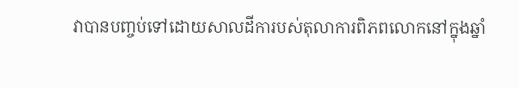វាបានបញ្ចប់ទៅដោយសាលដីការបស់តុលាការពិភពលោកនៅក្នុងឆ្នាំ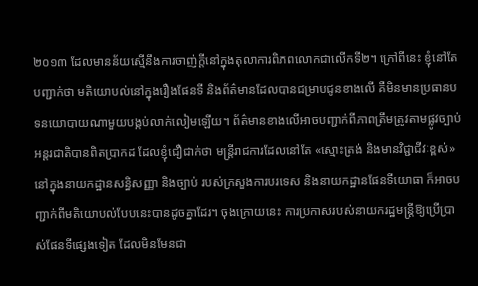២០១៣ ដែលមានន័យស្មើនឹងការចាញ់ក្តីនៅក្នុងតុលាការពិភពលោកជាលើកទី២។ ក្រៅពីនេះ ខ្ញុំនៅតែបញ្ជាក់ថា មតិយោបល់នៅក្នុងរឿងផែនទី និងព័ត៌មានដែលបានជម្រាបជូនខាងលើ គឺមិនមានប្រធានបទនយោបាយណាមួយបង្កប់លាក់លៀមឡើយ។ ព័ត៌មានខាងលើអាចបញ្ជាក់ពីភាពត្រឹមត្រូវតាមផ្លូវច្បាប់អន្តរជាតិបានពិតប្រាកដ ដែលខ្ញុំជឿជាក់ថា មន្ត្រីរាជការដែលនៅតែ «ស្មោះត្រង់ និងមានវិជ្ជាជីវៈខ្ពស់» នៅក្នុងនាយកដ្ឋានសន្ធិសញ្ញា និងច្បាប់ របស់ក្រសួងការបរទេស និងនាយកដ្ឋានផែនទីយោធា ក៏អាចបញ្ជាក់ពីមតិយោបល់បែបនេះបានដូចគ្នាដែរ។ ចុងក្រោយនេះ ការប្រកាសរបស់នាយករដ្ឋមន្ត្រីឱ្យប្រើប្រាស់ផែនទីផ្សេងទៀត ដែលមិនមែនជា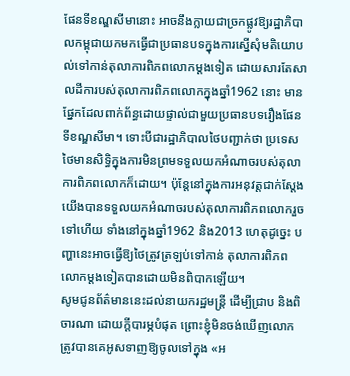ផែនទីខណ្ឌសីមានោះ អាចនឹងក្លាយជាច្រកផ្លូវឱ្យរដ្ឋាភិបាលកម្ពុជាយកមកធ្វើជាប្រធានបទក្នុងការស្នើសុំមតិយោបល់ទៅកាន់តុលាការពិភពលោកម្តងទៀត ដោយសារតែសាលដីការបស់តុលាការពិភពលោកក្នុងឆ្នាំ1962 នោះ មានផ្នែកដែលពាក់ព័ន្ធដោយផ្ទាល់ជាមួយប្រធានបទរឿងផែនទីខណ្ឌសីមា។ ទោះបីជារដ្ឋាភិបាលថៃបញ្ជាក់ថា ប្រទេសថៃមានសិទ្ធិក្នុងការមិនព្រមទទួលយកអំណាចរបស់តុលាការពិភពលោកក៏ដោយ។ ប៉ុន្តែនៅក្នុងការអនុវត្តជាក់ស្តែង យើងបានទទួលយកអំណាចរបស់តុលាការពិភពលោករួចទៅហើយ ទាំងនៅក្នុងឆ្នាំ1962 និង2013 ហេតុដូច្នេះ បញ្ហានេះអាចធ្វើឱ្យថៃត្រូវត្រឡប់ទៅកាន់ តុលាការពិភពលោកម្តងទៀតបានដោយមិនពិបាកឡើយ។
សូមជូនព័ត៌មាននេះដល់នាយករដ្ឋមន្ត្រី ដើម្បីជ្រាប និងពិចារណា ដោយក្តីបារម្ភបំផុត ព្រោះខ្ញុំមិនចង់ឃើញលោកត្រូវបានគេអូសទាញឱ្យចូលទៅក្នុង «អ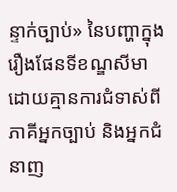ន្ទាក់ច្បាប់» នៃបញ្ហាក្នុងរឿងផែនទីខណ្ឌសីមា ដោយគ្មានការជំទាស់ពីភាគីអ្នកច្បាប់ និងអ្នកជំនាញ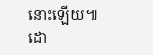នោះឡើយ៕
ដោ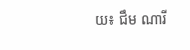យ៖ ជឹម ណារី